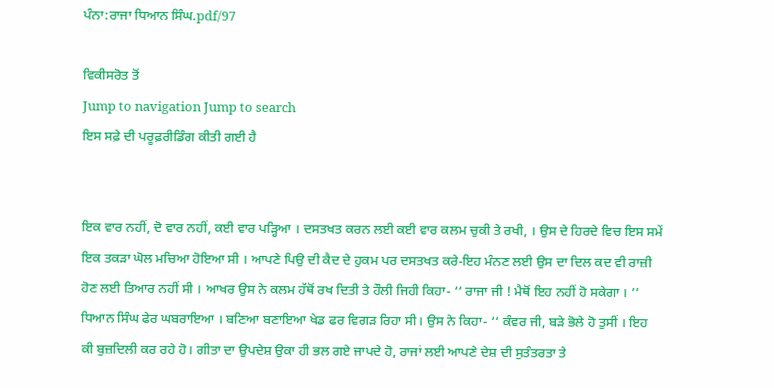ਪੰਨਾ:ਰਾਜਾ ਧਿਆਨ ਸਿੰਘ.pdf/97

ਵਿਕੀਸਰੋਤ ਤੋਂ
Jump to navigation Jump to search
ਇਸ ਸਫ਼ੇ ਦੀ ਪਰੂਫ਼ਰੀਡਿੰਗ ਕੀਤੀ ਗਈ ਹੈ


ਇਕ ਵਾਰ ਨਹੀਂ, ਦੋ ਵਾਰ ਨਹੀਂ, ਕਈ ਵਾਰ ਪੜ੍ਹਿਆ । ਦਸਤਖਤ ਕਰਨ ਲਈ ਕਈ ਵਾਰ ਕਲਮ ਚੁਕੀ ਤੇ ਰਖੀ, । ਉਸ ਦੇ ਹਿਰਦੇ ਵਿਚ ਇਸ ਸਮੇਂ ਇਕ ਤਕੜਾ ਘੋਲ ਮਚਿਆ ਹੋਇਆ ਸੀ । ਆਪਣੇ ਪਿਉ ਦੀ ਕੈਦ ਦੇ ਹੁਕਮ ਪਰ ਦਸਤਖਤ ਕਰੇ-ਇਹ ਮੰਨਣ ਲਈ ਉਸ ਦਾ ਦਿਲ ਕਦ ਵੀ ਰਾਜ਼ੀ ਹੋਣ ਲਈ ਤਿਆਰ ਨਹੀਂ ਸੀ । ਆਖਰ ਉਸ ਨੇ ਕਲਮ ਹੱਥੋਂ ਰਖ ਦਿਤੀ ਤੇ ਹੌਲੀ ਜਿਹੀ ਕਿਹਾ- ‘‘ ਰਾਜਾ ਜੀ ! ਮੈਥੋਂ ਇਹ ਨਹੀਂ ਹੋ ਸਕੇਗਾ । ’’
ਧਿਆਨ ਸਿੰਘ ਫੇਰ ਘਬਰਾਇਆ । ਬਣਿਆ ਬਣਾਇਆ ਖੇਡ ਫਰ ਵਿਗੜ ਰਿਹਾ ਸੀ। ਉਸ ਨੇ ਕਿਹਾ- ‘‘ ਕੰਵਰ ਜੀ, ਬੜੇ ਭੋਲੇ ਹੋ ਤੁਸੀਂ । ਇਹ ਕੀ ਬੁਜ਼ਦਿਲੀ ਕਰ ਰਹੇ ਹੋ। ਗੀਤਾ ਦਾ ਉਪਦੇਸ਼ ਉਕਾ ਹੀ ਭਲ ਗਏ ਜਾਪਦੇ ਹੋ, ਰਾਜਾਂ ਲਈ ਆਪਣੇ ਦੇਸ਼ ਦੀ ਸੁਤੰਤਰਤਾ ਤੇ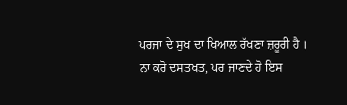ਪਰਜਾ ਦੇ ਸੁਖ ਦਾ ਖਿਆਲ ਰੱਖਣਾ ਜ਼ਰੂਰੀ ਹੈ । ਨਾ ਕਰੋ ਦਸਤਖਤ, ਪਰ ਜਾਣਦੇ ਹੋ ਇਸ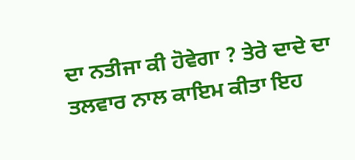ਦਾ ਨਤੀਜਾ ਕੀ ਹੋਵੇਗਾ ? ਤੇਰੇ ਦਾਦੇ ਦਾ ਤਲਵਾਰ ਨਾਲ ਕਾਇਮ ਕੀਤਾ ਇਹ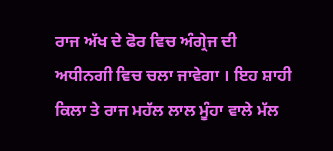ਰਾਜ ਅੱਖ ਦੇ ਫੋਰ ਵਿਚ ਅੰਗ੍ਰੇਜ ਦੀ ਅਧੀਨਗੀ ਵਿਚ ਚਲਾ ਜਾਵੇਗਾ । ਇਹ ਸ਼ਾਹੀ ਕਿਲਾ ਤੇ ਰਾਜ ਮਹੱਲ ਲਾਲ ਮੂੰਹਾ ਵਾਲੇ ਮੱਲ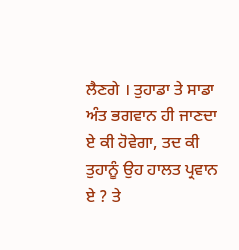ਲੈਣਗੇ । ਤੁਹਾਡਾ ਤੇ ਸਾਡਾ ਅੰਤ ਭਗਵਾਨ ਹੀ ਜਾਣਦਾ ਏ ਕੀ ਹੋਵੇਗਾ, ਤਦ ਕੀ ਤੁਹਾਨੂੰ ਉਹ ਹਾਲਤ ਪ੍ਰਵਾਨ ਏ ? ਤੇ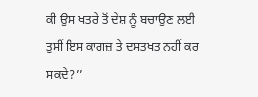ਕੀ ਉਸ ਖਤਰੇ ਤੋਂ ਦੇਸ਼ ਨੂੰ ਬਚਾਉਣ ਲਈ ਤੁਸੀਂ ਇਸ ਕਾਗਜ਼ ਤੇ ਦਸਤਖਤ ਨਹੀਂ ਕਰ ਸਕਦੇ?’’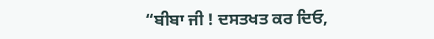“ਬੀਬਾ ਜੀ ! ਦਸਤਖਤ ਕਰ ਦਿਓ,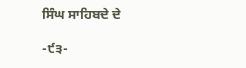ਸਿੰਘ ਸਾਹਿਬਦੇ ਦੇ

-੯੩-